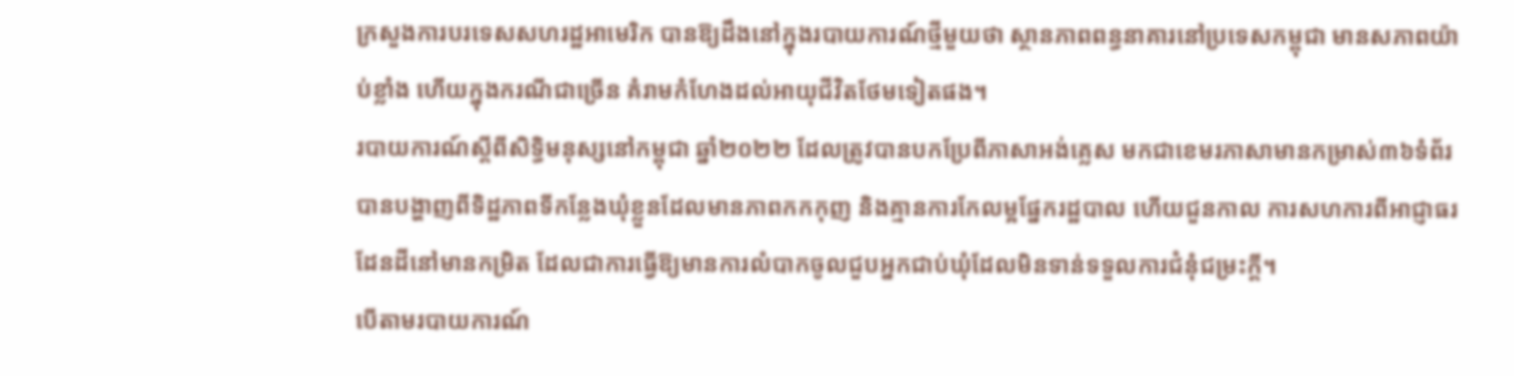ក្រសួងការបរទេសសហរដ្ឋអាមេរិក បានឱ្យដឹងនៅក្នុងរបាយការណ៍ថ្មីមួយថា ស្ថានភាពពន្ធនាគារនៅប្រទេសកម្ពុជា មានសភាពយ៉ាប់ខ្លាំង ហើយក្នុងករណីជាច្រើន គំរាមកំហែងដល់អាយុជីវិតថែមទៀតផង។
របាយការណ៍ស្តីពីសិទ្ធិមនុស្សនៅកម្ពុជា ឆ្នាំ២០២២ ដែលត្រូវបានបកប្រែពីភាសាអង់គ្លេស មកជាខេមរភាសាមានកម្រាស់៣៦ទំព័រ បានបង្ហាញពីទិដ្ឋភាពទីកន្លែងឃុំខ្លួនដែលមានភាពកកកុញ និងគ្មានការកែលម្អផ្នែករដ្ឋបាល ហើយជួនកាល ការសហការពីអាជ្ញាធរដែនដីនៅមានកម្រិត ដែលជាការធ្វើឱ្យមានការលំបាកចូលជួបអ្នកជាប់ឃុំដែលមិនទាន់ទទួលការជំនុំជម្រះក្តី។
បើតាមរបាយការណ៍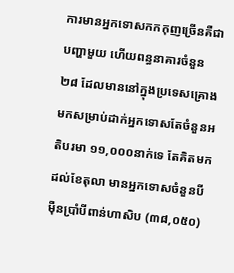ការមានអ្នកទោសកកកុញច្រើនគឺជាបញ្ហាមួយ ហើយពន្ធនាគារចំនួន២៨ ដែលមាននៅក្នុងប្រទេសគ្រោងមកសម្រាប់ដាក់អ្នកទោសតែចំនួនអតិបរមា ១១,០០០នាក់ទេ តែគិតមកដល់ខែតុលា មានអ្នកទោសចំនួនបីម៉ឺនប្រាំបីពាន់ហាសិប (៣៨,០៥០)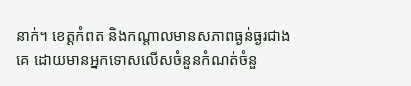នាក់។ ខេត្តកំពត និងកណ្តាលមានសភាពធ្ងន់ធ្ងរជាងគេ ដោយមានអ្នកទោសលើសចំនួនកំណត់ចំនួ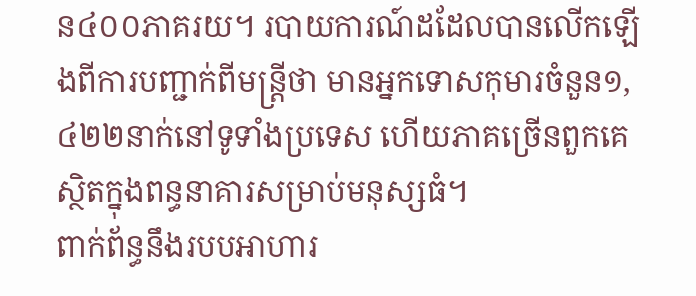ន៤០០ភាគរយ។ របាយការណ៍ដដែលបានលើកឡើងពីការបញ្ជាក់ពីមន្រ្តីថា មានអ្នកទោសកុមារចំនួន១,៤២២នាក់នៅទូទាំងប្រទេស ហើយភាគច្រើនពួកគេស្ថិតក្នុងពន្ធនាគារសម្រាប់មនុស្សធំ។
ពាក់ព័ន្ធនឹងរបបអាហារ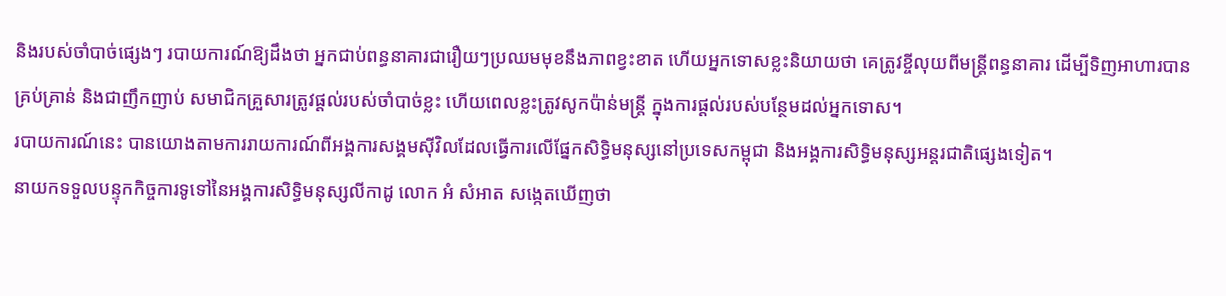និងរបស់ចាំបាច់ផ្សេងៗ របាយការណ៍ឱ្យដឹងថា អ្នកជាប់ពន្ធនាគារជារឿយៗប្រឈមមុខនឹងភាពខ្វះខាត ហើយអ្នកទោសខ្លះនិយាយថា គេត្រូវខ្ចីលុយពីមន្ត្រីពន្ធនាគារ ដើម្បីទិញអាហារបានគ្រប់គ្រាន់ និងជាញឹកញាប់ សមាជិកគ្រួសារត្រូវផ្តល់របស់ចាំបាច់ខ្លះ ហើយពេលខ្លះត្រូវសូកប៉ាន់មន្ត្រី ក្នុងការផ្តល់របស់បន្ថែមដល់អ្នកទោស។
របាយការណ៍នេះ បានយោងតាមការរាយការណ៍ពីអង្គការសង្គមស៊ីវិលដែលធ្វើការលើផ្នែកសិទ្ធិមនុស្សនៅប្រទេសកម្ពុជា និងអង្គការសិទ្ធិមនុស្សអន្តរជាតិផ្សេងទៀត។
នាយកទទួលបន្ទុកកិច្ចការទូទៅនៃអង្គការសិទ្ធិមនុស្សលីកាដូ លោក អំ សំអាត សង្កេតឃើញថា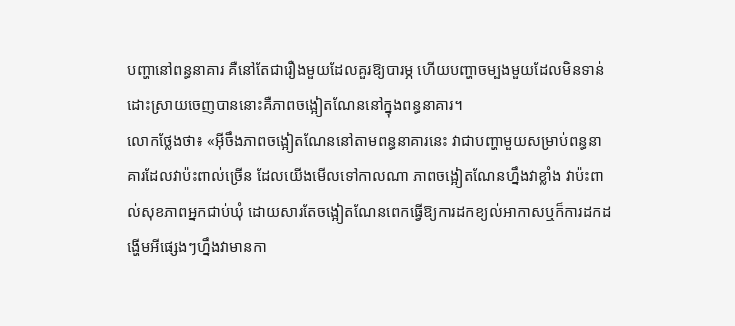បញ្ហានៅពន្ធនាគារ គឺនៅតែជារឿងមួយដែលគួរឱ្យបារម្ភ ហើយបញ្ហាចម្បងមួយដែលមិនទាន់ដោះស្រាយចេញបាននោះគឺភាពចង្អៀតណែននៅក្នុងពន្ធនាគារ។
លោកថ្លែងថា៖ «អ៊ីចឹងភាពចង្អៀតណែននៅតាមពន្ធនាគារនេះ វាជាបញ្ហាមួយសម្រាប់ពន្ធនាគារដែលវាប៉ះពាល់ច្រើន ដែលយើងមើលទៅកាលណា ភាពចង្អៀតណែនហ្នឹងវាខ្លាំង វាប៉ះពាល់សុខភាពអ្នកជាប់ឃុំ ដោយសារតែចង្អៀតណែនពេកធ្វើឱ្យការដកខ្យល់អាកាសឬក៏ការដកដង្ហើមអីផ្សេងៗហ្នឹងវាមានកា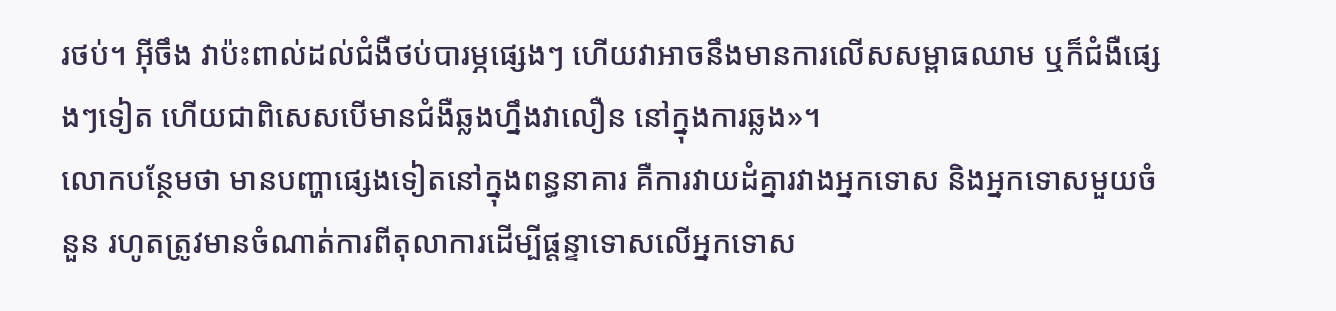រថប់។ អ៊ីចឹង វាប៉ះពាល់ដល់ជំងឺថប់បារម្ភផ្សេងៗ ហើយវាអាចនឹងមានការលើសសម្ពាធឈាម ឬក៏ជំងឺផ្សេងៗទៀត ហើយជាពិសេសបើមានជំងឺឆ្លងហ្នឹងវាលឿន នៅក្នុងការឆ្លង»។
លោកបន្ថែមថា មានបញ្ហាផ្សេងទៀតនៅក្នុងពន្ធនាគារ គឺការវាយដំគ្នារវាងអ្នកទោស និងអ្នកទោសមួយចំនួន រហូតត្រូវមានចំណាត់ការពីតុលាការដើម្បីផ្តន្ទាទោសលើអ្នកទោស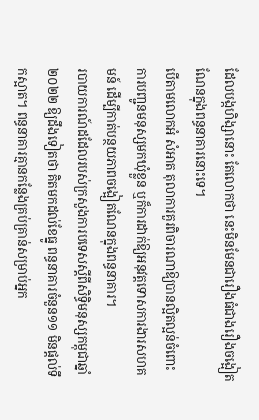ដែលបង្កហិង្សានោះ តែលោកថា នេះមិនមែនជារឿងធំជាងរឿងចង្អៀតណែនក្នុងពន្ធនាគារនោះទេ។
បើតាមលោកអំ សំអាត តុលាការគួរពិចារណាឱ្យបានល្អិតល្អន់ចំពោះការបញ្ជូនមនុស្សមកឃុំខ្លួន ឬក៏ការដាក់ឱ្យអនុវត្តទោសការងារសហគមន៍ ដើម្បីកាត់បន្ថយភាពចង្អៀតណែនក្នុងពន្ធនាគារ។
របាយការណ៍ដដែលរបស់ក្រសួងការបទេសស្តីពីសិទ្ធិមនុស្សកម្ពុជាឆ្នាំ២០២២ ឱ្យដឹងទៀតថា គិតមកដល់ខែធ្នូ ពន្ធនាគារចំនួន១១ មិនផ្តល់ទឹកស្អាត។ ពន្ធនាគារគ្មានកន្លែងគ្រប់គ្រាន់សម្រាប់អ្នក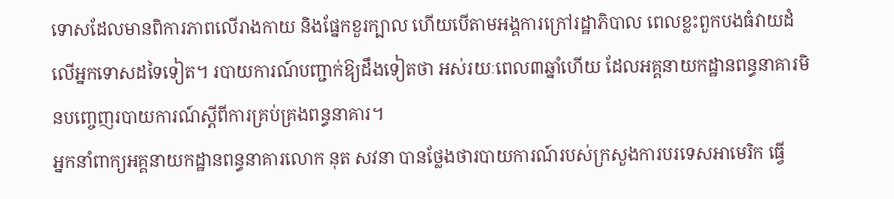ទោសដែលមានពិការភាពលើរាងកាយ និងផ្នែកខួរក្បាល ហើយបើតាមអង្គការក្រៅរដ្ឋាភិបាល ពេលខ្លះពួកបងធំវាយដំលើអ្នកទោសដទៃទៀត។ របាយការណ៍បញ្ជាក់ឱ្យដឹងទៀតថា អស់រយៈពេល៣ឆ្នាំហើយ ដែលអគ្គនាយកដ្ឋានពន្ធនាគារមិនបញ្ចេញរបាយការណ៍ស្តីពីការគ្រប់គ្រងពន្ធនាគារ។
អ្នកនាំពាក្យអគ្គនាយកដ្ឋានពន្ធនាគារលោក នុត សវនា បានថ្លែងថារបាយការណ៍របស់ក្រសួងការបរទេសអាមេរិក ធ្វើ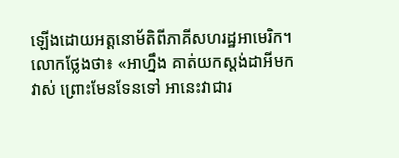ឡើងដោយអត្តនោម័តិពីភាគីសហរដ្ឋអាមេរិក។
លោកថ្លែងថា៖ «អាហ្នឹង គាត់យកស្តង់ដាអីមកវាស់ ព្រោះមែនទែនទៅ អានេះវាជារ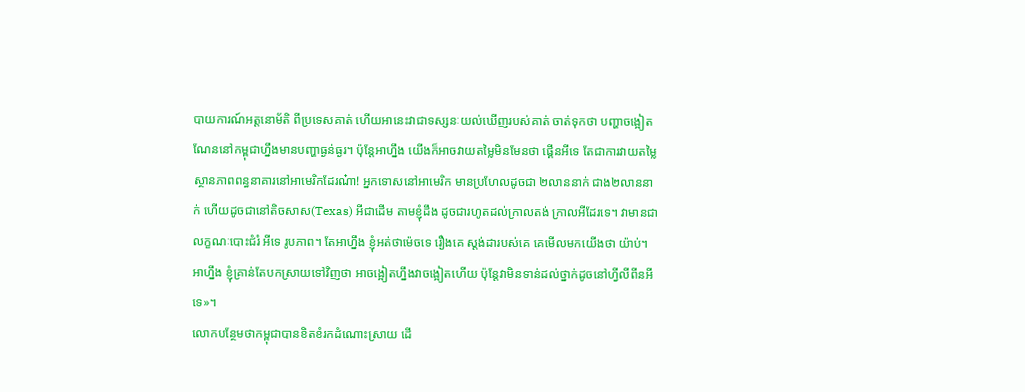បាយការណ៍អត្តនោម័តិ ពីប្រទេសគាត់ ហើយអានេះវាជាទស្សនៈយល់ឃើញរបស់គាត់ ចាត់ទុកថា បញ្ហាចង្អៀតណែននៅកម្ពុជាហ្នឹងមានបញ្ហាធ្ងន់ធ្ងរ។ ប៉ុន្តែអាហ្នឹង យើងក៏អាចវាយតម្លៃមិនមែនថា ផ្គើនអីទេ តែជាការវាយតម្លៃស្ថានភាពពន្ធនាគារនៅអាមេរិកដែរណ៎ា! អ្នកទោសនៅអាមេរិក មានប្រហែលដូចជា ២លាននាក់ ជាង២លាននាក់ ហើយដូចជានៅតិចសាស(Texas) អីជាដើម តាមខ្ញុំដឹង ដូចជារហូតដល់ក្រាលតង់ ក្រាលអីដែរទេ។ វាមានជាលក្ខណៈបោះជំរំ អីទេ រូបភាព។ តែអាហ្នឹង ខ្ញុំអត់ថាម៉េចទេ រឿងគេ ស្តង់ដារបស់គេ គេមើលមកយើងថា យ៉ាប់។ អាហ្នឹង ខ្ញុំគ្រាន់តែបកស្រាយទៅវិញថា អាចង្អៀតហ្នឹងវាចង្អៀតហើយ ប៉ុន្តែវាមិនទាន់ដល់ថ្នាក់ដូចនៅហ្វីលីពីនអីទេ»។
លោកបន្ថែមថាកម្ពុជាបានខិតខំរកដំណោះស្រាយ ដើ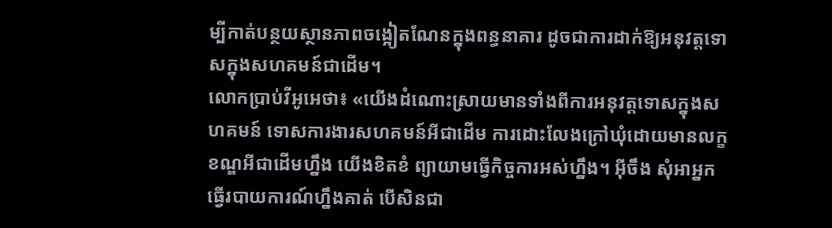ម្បីកាត់បន្ថយស្ថានភាពចង្អៀតណែនក្នុងពន្ធនាគារ ដូចជាការដាក់ឱ្យអនុវត្តទោសក្នុងសហគមន៍ជាដើម។
លោកប្រាប់វីអូអេថា៖ «យើងដំណោះស្រាយមានទាំងពីការអនុវត្តទោសក្នុងសហគមន៍ ទោសការងារសហគមន៍អីជាដើម ការដោះលែងក្រៅឃុំដោយមានលក្ខខណ្ឌអីជាដើមហ្នឹង យើងខិតខំ ព្យាយាមធ្វើកិច្ចការអស់ហ្នឹង។ អ៊ីចឹង សុំអាអ្នកធ្វើរបាយការណ៍ហ្នឹងគាត់ បើសិនជា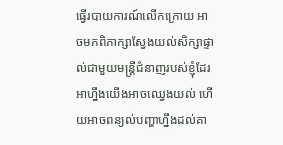ធ្វើរបាយការណ៍លើកក្រោយ អាចមកពិភាក្សាស្វែងយល់សិក្សាផ្ទាល់ជាមួយមន្ត្រីជំនាញរបស់ខ្ញុំដែរ អាហ្នឹងយើងអាចឈ្វេងយល់ ហើយអាចពន្យល់បញ្ហាហ្នឹងដល់គា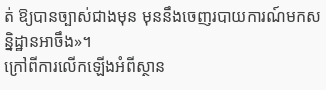ត់ ឱ្យបានច្បាស់ជាងមុន មុននឹងចេញរបាយការណ៍មកសន្និដ្ឋានអាចឹង»។
ក្រៅពីការលើកឡើងអំពីស្ថាន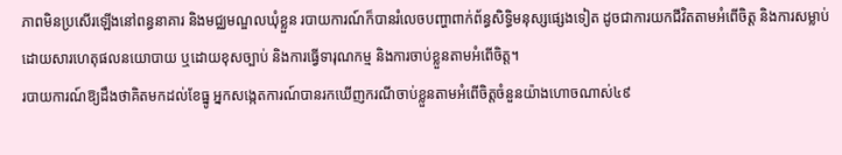ភាពមិនប្រសើរឡើងនៅពន្ធនាគារ និងមជ្ឈមណ្ឌលឃុំខ្លួន របាយការណ៍ក៏បានរំលេចបញ្ហាពាក់ព័ន្ធសិទ្ធិមនុស្សផ្សេងទៀត ដូចជាការយកជីវិតតាមអំពើចិត្ត និងការសម្លាប់ដោយសារហេតុផលនយោបាយ ឬដោយខុសច្បាប់ និងការធ្វើទារុណកម្ម និងការចាប់ខ្លួនតាមអំពើចិត្ត។
របាយការណ៍ឱ្យដឹងថាគិតមកដល់ខែធ្នូ អ្នកសង្កេតការណ៍បានរកឃើញករណីចាប់ខ្លួនតាមអំពើចិត្តចំនួនយ៉ាងហោចណាស់៤៩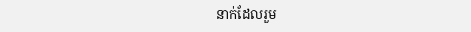នាក់ដែលរួម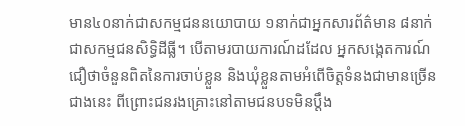មាន៤០នាក់ជាសកម្មជននយោបាយ ១នាក់ជាអ្នកសារព័ត៌មាន ៨នាក់ជាសកម្មជនសិទ្ធិដីធ្លី។ បើតាមរបាយការណ៍ដដែល អ្នកសង្កេតការណ៍ជឿថាចំនួនពិតនៃការចាប់ខ្លួន និងឃុំខ្លួនតាមអំពើចិត្តទំនងជាមានច្រើនជាងនេះ ពីព្រោះជនរងគ្រោះនៅតាមជនបទមិនប្តឹង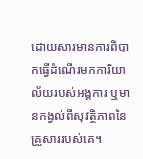ដោយសារមានការពិបាកធ្វើដំណើរមកការិយាល័យរបស់អង្គការ ឬមានកង្វល់ពីសុវត្ថិភាពនៃគ្រួសាររបស់គេ។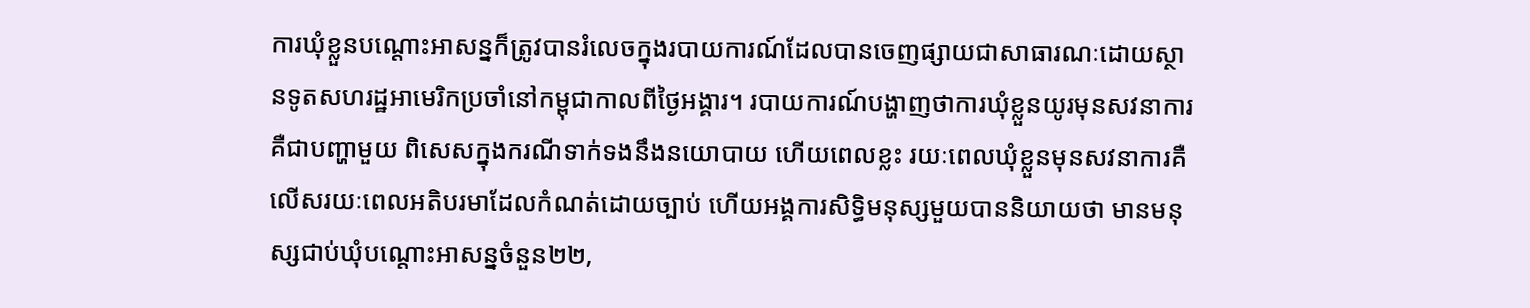ការឃុំខ្លួនបណ្តោះអាសន្នក៏ត្រូវបានរំលេចក្នុងរបាយការណ៍ដែលបានចេញផ្សាយជាសាធារណៈដោយស្ថានទូតសហរដ្ឋអាមេរិកប្រចាំនៅកម្ពុជាកាលពីថ្ងៃអង្គារ។ របាយការណ៍បង្ហាញថាការឃុំខ្លួនយូរមុនសវនាការគឺជាបញ្ហាមួយ ពិសេសក្នុងករណីទាក់ទងនឹងនយោបាយ ហើយពេលខ្លះ រយៈពេលឃុំខ្លួនមុនសវនាការគឺលើសរយៈពេលអតិបរមាដែលកំណត់ដោយច្បាប់ ហើយអង្គការសិទ្ធិមនុស្សមួយបាននិយាយថា មានមនុស្សជាប់ឃុំបណ្តោះអាសន្នចំនួន២២,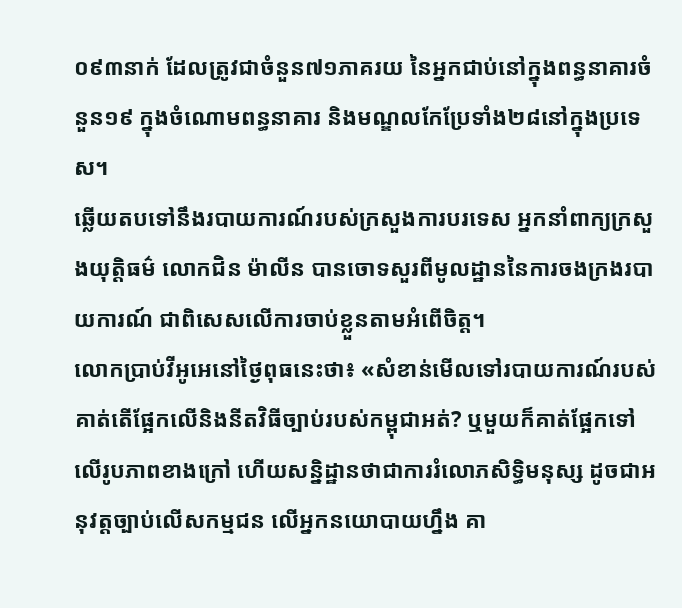០៩៣នាក់ ដែលត្រូវជាចំនួន៧១ភាគរយ នៃអ្នកជាប់នៅក្នុងពន្ធនាគារចំនួន១៩ ក្នុងចំណោមពន្ធនាគារ និងមណ្ឌលកែប្រែទាំង២៨នៅក្នុងប្រទេស។
ឆ្លើយតបទៅនឹងរបាយការណ៍របស់ក្រសួងការបរទេស អ្នកនាំពាក្យក្រសួងយុត្តិធម៌ លោកជិន ម៉ាលីន បានចោទសួរពីមូលដ្ឋាននៃការចងក្រងរបាយការណ៍ ជាពិសេសលើការចាប់ខ្លួនតាមអំពើចិត្ត។
លោកប្រាប់វីអូអេនៅថ្ងៃពុធនេះថា៖ «សំខាន់មើលទៅរបាយការណ៍របស់គាត់តើផ្អែកលើនិងនីតវិធីច្បាប់របស់កម្ពុជាអត់? ឬមួយក៏គាត់ផ្អែកទៅលើរូបភាពខាងក្រៅ ហើយសន្និដ្ឋានថាជាការរំលោភសិទ្ធិមនុស្ស ដូចជាអនុវត្តច្បាប់លើសកម្មជន លើអ្នកនយោបាយហ្នឹង គា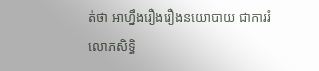ត់ថា អាហ្នឹងរឿងរឿងនយោបាយ ជាការរំលោភសិទ្ធិ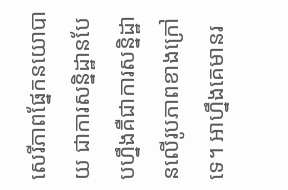សេរីភាពផ្នែកនយោបាយ ជាការសន្និដ្ឋានបែបហ្នឹងគឺជាការសន្និដ្ឋានលើរូបភាពខាងក្រៅទេ។ អាហ្នឹងគេមានរ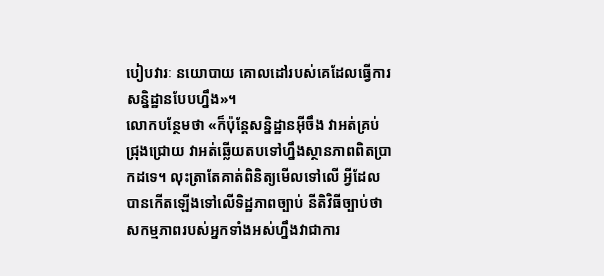បៀបវារៈ នយោបាយ គោលដៅរបស់គេដែលធ្វើការសន្និដ្ឋានបែបហ្នឹង»។
លោកបន្ថែមថា «ក៏ប៉ុន្តែសន្និដ្ឋានអ៊ីចឹង វាអត់គ្រប់ជ្រុងជ្រោយ វាអត់ឆ្លើយតបទៅហ្នឹងស្ថានភាពពិតប្រាកដទេ។ លុះត្រាតែគាត់ពិនិត្យមើលទៅលើ អ្វីដែលបានកើតឡើងទៅលើទិដ្ឋភាពច្បាប់ នីតិវិធីច្បាប់ថាសកម្មភាពរបស់អ្នកទាំងអស់ហ្នឹងវាជាការ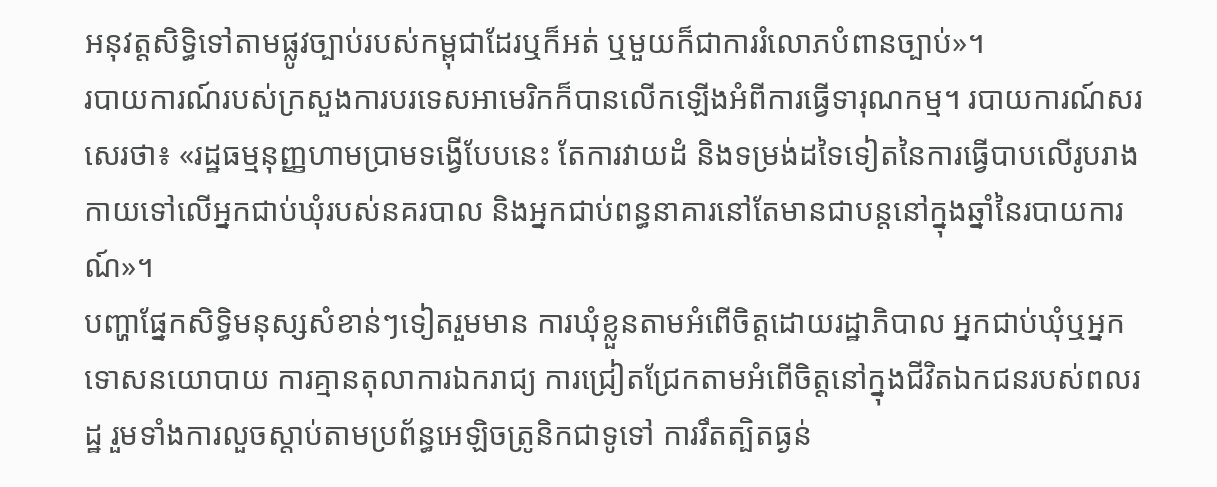អនុវត្តសិទ្ធិទៅតាមផ្លូវច្បាប់របស់កម្ពុជាដែរឬក៏អត់ ឬមួយក៏ជាការរំលោភបំពានច្បាប់»។
របាយការណ៍របស់ក្រសួងការបរទេសអាមេរិកក៏បានលើកឡើងអំពីការធ្វើទារុណកម្ម។ របាយការណ៍សរសេរថា៖ «រដ្ឋធម្មនុញ្ញហាមប្រាមទង្វើបែបនេះ តែការវាយដំ និងទម្រង់ដទៃទៀតនៃការធ្វើបាបលើរូបរាងកាយទៅលើអ្នកជាប់ឃុំរបស់នគរបាល និងអ្នកជាប់ពន្ធនាគារនៅតែមានជាបន្តនៅក្នុងឆ្នាំនៃរបាយការណ៍»។
បញ្ហាផ្នែកសិទ្ធិមនុស្សសំខាន់ៗទៀតរួមមាន ការឃុំខ្លួនតាមអំពើចិត្តដោយរដ្ឋាភិបាល អ្នកជាប់ឃុំឬអ្នកទោសនយោបាយ ការគ្មានតុលាការឯករាជ្យ ការជ្រៀតជ្រែកតាមអំពើចិត្តនៅក្នុងជីវិតឯកជនរបស់ពលរដ្ឋ រួមទាំងការលួចស្តាប់តាមប្រព័ន្ធអេឡិចត្រូនិកជាទូទៅ ការរឹតត្បិតធ្ងន់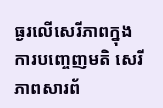ធ្ងរលើសេរីភាពក្នុងការបញ្ចេញមតិ សេរីភាពសារព័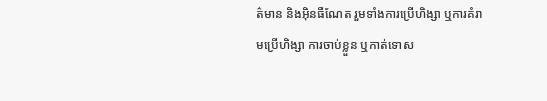ត៌មាន និងអ៊ិនធឺណែត រួមទាំងការប្រើហិង្សា ឬការគំរាមប្រើហិង្សា ការចាប់ខ្លួន ឬកាត់ទោស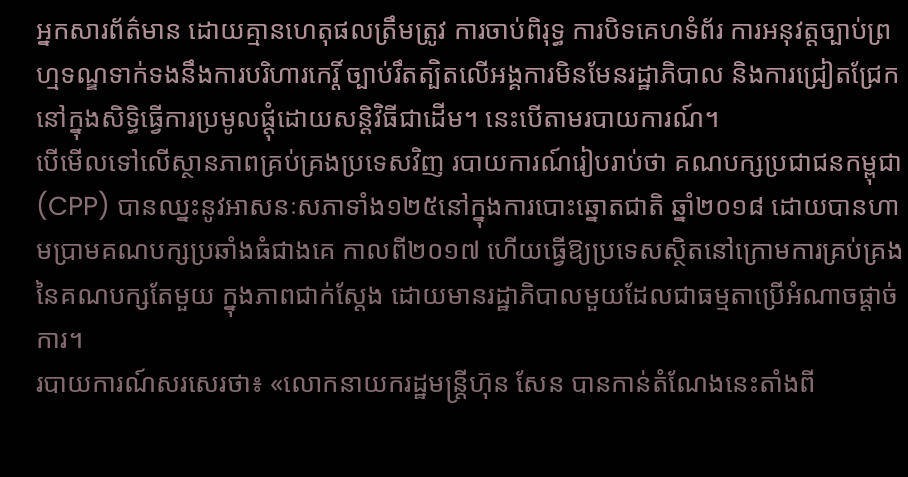អ្នកសារព័ត៌មាន ដោយគ្មានហេតុផលត្រឹមត្រូវ ការចាប់ពិរុទ្ធ ការបិទគេហទំព័រ ការអនុវត្តច្បាប់ព្រហ្មទណ្ឌទាក់ទងនឹងការបរិហារកេរ្តិ៍ ច្បាប់រឹតត្បិតលើអង្គការមិនមែនរដ្ឋាភិបាល និងការជ្រៀតជ្រែកនៅក្នុងសិទ្ធិធ្វើការប្រមូលផ្តុំដោយសន្តិវិធីជាដើម។ នេះបើតាមរបាយការណ៍។
បើមើលទៅលើស្ថានភាពគ្រប់គ្រងប្រទេសវិញ របាយការណ៍រៀបរាប់ថា គណបក្សប្រជាជនកម្ពុជា (CPP) បានឈ្នះនូវអាសនៈសភាទាំង១២៥នៅក្នុងការបោះឆ្នោតជាតិ ឆ្នាំ២០១៨ ដោយបានហាមប្រាមគណបក្សប្រឆាំងធំជាងគេ កាលពី២០១៧ ហើយធ្វើឱ្យប្រទេសស្ថិតនៅក្រោមការគ្រប់គ្រងនៃគណបក្សតែមួយ ក្នុងភាពជាក់ស្តែង ដោយមានរដ្ឋាភិបាលមួយដែលជាធម្មតាប្រើអំណាចផ្តាច់ការ។
របាយការណ៍សរសេរថា៖ «លោកនាយករដ្ឋមន្ត្រីហ៊ុន សែន បានកាន់តំណែងនេះតាំងពី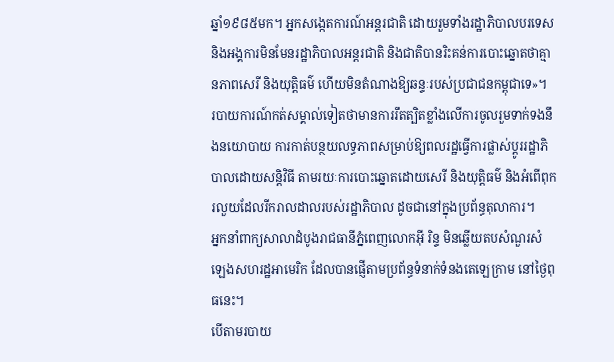ឆ្នាំ១៩៨៥មក។ អ្នកសង្កេតការណ៍អន្តរជាតិ ដោយរួមទាំងរដ្ឋាភិបាលបរទេសនិងអង្គការមិនមែនរដ្ឋាភិបាលអន្តរជាតិ និងជាតិបានរិះគន់ការបោះឆ្នោតថាគ្មានភាពសេរី និងយុត្តិធម៌ ហើយមិនតំណាងឱ្យឆន្ទៈរបស់ប្រជាជនកម្ពុជាទេ»។
របាយការណ៍កត់សម្គាល់ទៀតថាមានការរឹតត្បិតខ្លាំងលើការចូលរួមទាក់ទងនឹងនយោបាយ ការកាត់បន្ថយលទ្ធភាពសម្រាប់ឱ្យពលរដ្ឋធ្វើការផ្លាស់ប្តូររដ្ឋាភិបាលដោយសន្តិវិធី តាមរយៈការបោះឆ្នោតដោយសេរី និងយុត្តិធម៌ និងអំពើពុករលួយដែលរីករាលដាលរបស់រដ្ឋាភិបាល ដូចជានៅក្នុងប្រព័ន្ធតុលាការ។
អ្នកនាំពាក្យសាលាដំបូងរាជធានីភ្នំពេញលោកអ៊ី រិន្ទ មិនឆ្លើយតបសំណួរសំឡេងសហរដ្ឋអាមេរិក ដែលបានផ្ញើតាមប្រព័ន្ធទំនាក់ទំនងតេឡេក្រាម នៅថ្ងៃពុធនេះ។
បើតាមរបាយ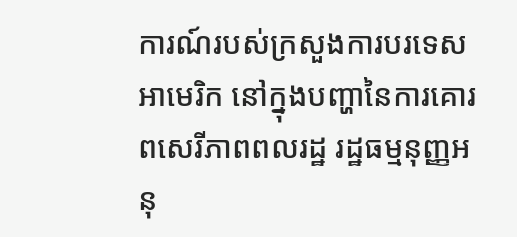ការណ៍របស់ក្រសួងការបរទេសអាមេរិក នៅក្នុងបញ្ហានៃការគោរពសេរីភាពពលរដ្ឋ រដ្ឋធម្មនុញ្ញអនុ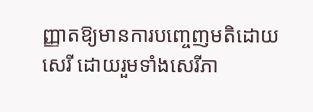ញ្ញាតឱ្យមានការបញ្ចេញមតិដោយសេរី ដោយរួមទាំងសេរីភា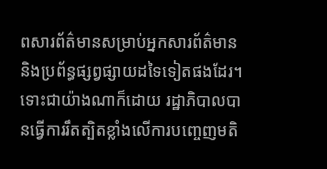ពសារព័ត៌មានសម្រាប់អ្នកសារព័ត៌មាន និងប្រព័ន្ធផ្សព្វផ្សាយដទៃទៀតផងដែរ។ ទោះជាយ៉ាងណាក៏ដោយ រដ្ឋាភិបាលបានធ្វើការរឹតត្បិតខ្លាំងលើការបញ្ចេញមតិ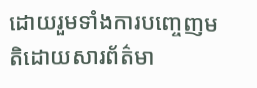ដោយរួមទាំងការបញ្ចេញមតិដោយសារព័ត៌មា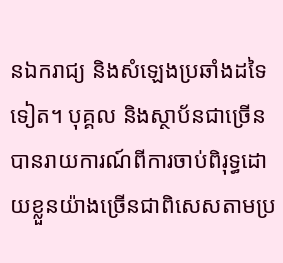នឯករាជ្យ និងសំឡេងប្រឆាំងដទៃទៀត។ បុគ្គល និងស្ថាប័នជាច្រើនបានរាយការណ៍ពីការចាប់ពិរុទ្ធដោយខ្លួនយ៉ាងច្រើនជាពិសេសតាមប្រ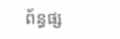ព័ន្ធផ្ស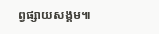ព្វផ្សាយសង្គម៕